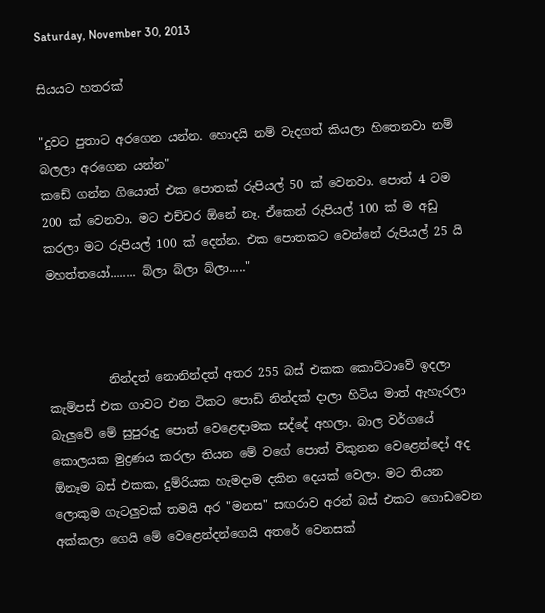Saturday, November 30, 2013

සියයට හතරක්

"දුවට පුතාට අරගෙන යන්න. හොදයි නම් වැදගත් කියලා හිතෙනවා නම් බලලා අරගෙන යන්න"
කඩේ ගන්න ගියොත් එක පොතක් රුපියල් 50 ක් වෙනවා. පොත් 4 ටම 200 ක් වෙනවා. මට එච්චර ඕනේ නෑ. ඒකෙන් රුපියල් 100 ක් ම අඩු කරලා මට රුපියල් 100 ක් දෙන්න. එක පොතකට වෙන්නේ රුපියල් 25 යි මහත්තයෝ........ බ්ලා බ්ලා බ්ලා....."



          නින්දත් නොනින්දත් අතර 255 බස් එකක කොට්ටාවේ ඉදලා කැම්පස් එක ගාවට එන ටිකට පොඩි නින්දක් දාලා හිටිය මාත් ඇහැරලා බැලුවේ මේ සුපුරුදු පොත් වෙළෙඳාමක සද්දේ අහලා. බාල වර්ගයේ කොලයක මුද්‍රණය කරලා තියන මේ වගේ පොත් විකුනන වෙළෙන්දෝ අද ඕනෑම බස් එකක, දුම්රියක හැමදාම දකින දෙයක් වෙලා. මට තියන ලොකුම ගැටලුවක් තමයි අර "මනස" සඟරාව අරන් බස් එකට ගොඩවෙන අක්කලා ගෙයි මේ වෙළෙන්දන්ගෙයි අතරේ වෙනසක්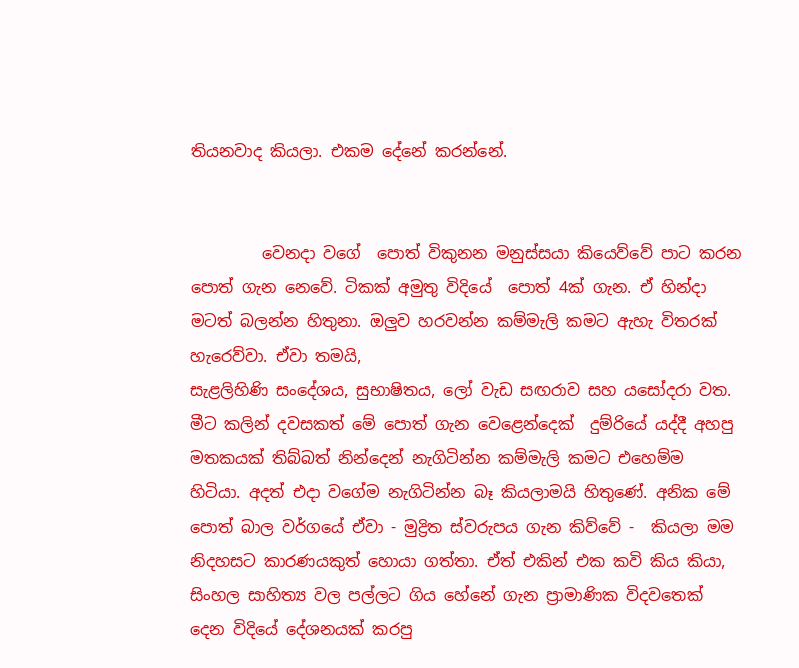තියනවාද කියලා. එකම දේනේ කරන්නේ.


         වෙනදා වගේ  පොත් විකුනන මනුස්සයා කියෙව්වේ පාට කරන පොත් ගැන නෙවේ. ටිකක් අමුතු විදියේ  පොත් 4ක් ගැන. ඒ හින්දා මටත් බලන්න හිතුනා. ඔලුව හරවන්න කම්මැලි කමට ඇහැ විතරක් හැරෙව්වා. ඒවා තමයි,
සැළලිහිණි සංදේශය, සුභාෂිතය, ලෝ වැඩ සඟරාව සහ යසෝදරා වත. මීට කලින් දවසකත් මේ පොත් ගැන වෙළෙන්දෙක්  දුම්රියේ යද්දී අහපු මතකයක් තිබ්බත් නින්දෙන් නැගිටින්න කම්මැලි කමට එහෙම්ම හිටියා. අදත් එදා වගේම නැගිටින්න බෑ කියලාමයි හිතුණේ. අනික මේ පොත් බාල වර්ගයේ ඒවා - මුද්‍රිත ස්වරුපය ගැන කිව්වේ -  කියලා මම නිදහසට කාරණයකුත් හොයා ගත්තා. ඒත් එකින් එක කවි කිය කියා, සිංහල සාහිත්‍ය වල පල්ලට ගිය හේනේ ගැන ප්‍රාමාණික විදවතෙක් දෙන විදියේ දේශනයක් කරපු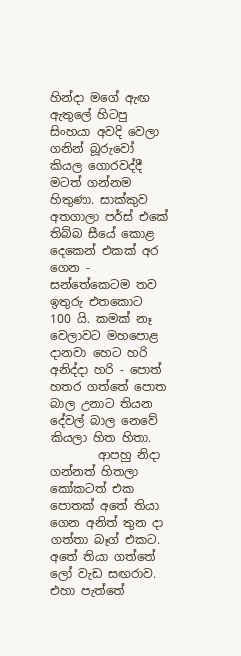හින්දා මගේ ඇඟ ඇතුලේ හිටපු සිංහයා අවදි වෙලා ගනින් බූරුවෝ කියල ගොරවද්දී මටත් ගන්නම හිතුණා. සාක්කුව අතගාලා පර්ස් එකේ තිබ්බ සීයේ කොළ දෙකෙන් එකක් අර ගෙන - සන්තේකෙටම තව ඉතුරු එතකොට 100 යි. කමක් නෑ වෙලාවට මහපොළ දානවා හෙට හරි අනිද්දා හරි - පොත් හතර ගත්තේ පොත බාල උනාට තියන දේවල් බාල නෙවේ කියලා හිත හිතා.
        ආපහු නිදා ගන්නත් හිතලා කෝකටත් එක පොතක් අතේ තියා ගෙන අනිත් තුන දා ගත්තා බෑග් එකට. අතේ තියා ගත්තේ ලෝ වැඩ සඟරාව. එහා පැත්තේ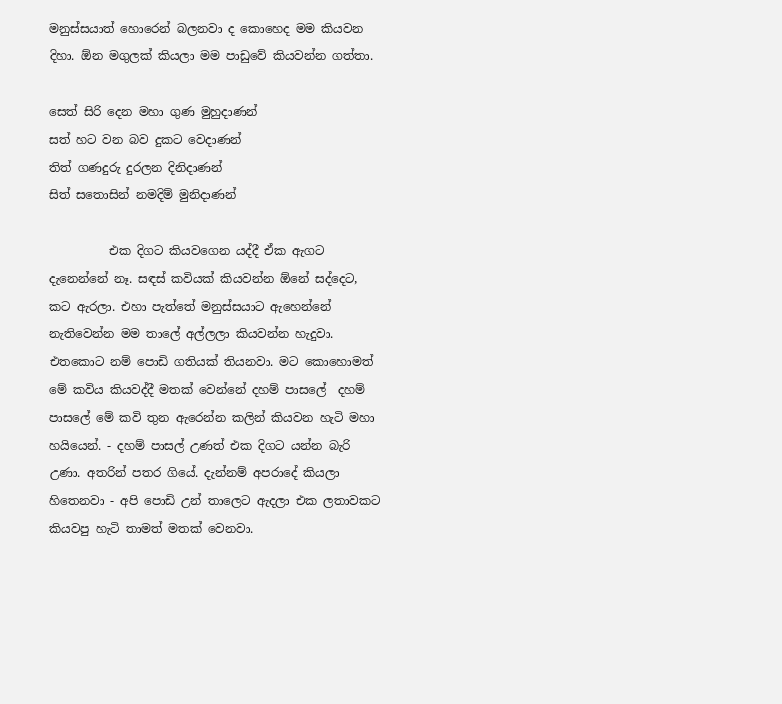මනුස්සයාත් හොරෙන් බලනවා ද කොහෙද මම කියවන දිහා. ඕන මගුලක් කියලා මම පාඩුවේ කියවන්න ගත්තා.

සෙත් සිරි දෙන මහා ගුණ මුහුදාණන්
සත් හට වන බව දුකට වෙදාණන්
තිත් ගණදුරු දුරලන දිනිදාණන්
සිත් සතොසින් නමදිම් මුනිදාණන්

          එක දිගට කියවගෙන යද්දී ඒක ඇගට දැනෙන්නේ නෑ. සඳස් කවියක් කියවන්න ඕනේ සද්දෙට, කට ඇරලා. එහා පැත්තේ මනුස්සයාට ඇහෙන්නේ නැතිවෙන්න මම තාලේ අල්ලලා කියවන්න හැදුවා. එතකොට නම් පොඩි ගතියක් තියනවා. මට කොහොමත් මේ කවිය කියවද්දී මතක් වෙන්නේ දහම් පාසලේ  දහම් පාසලේ මේ කවි තුන ඇරෙන්න කලින් කියවන හැටි මහා හයියෙන්. - දහම් පාසල් උණත් එක දිගට යන්න බැරි උණා. අතරින් පතර ගියේ. දැන්නම් අපරාදේ කියලා හිතෙනවා - අපි පොඩි උන් තාලෙට ඇදලා එක ලතාවකට කියවපු හැටි තාමත් මතක් වෙනවා.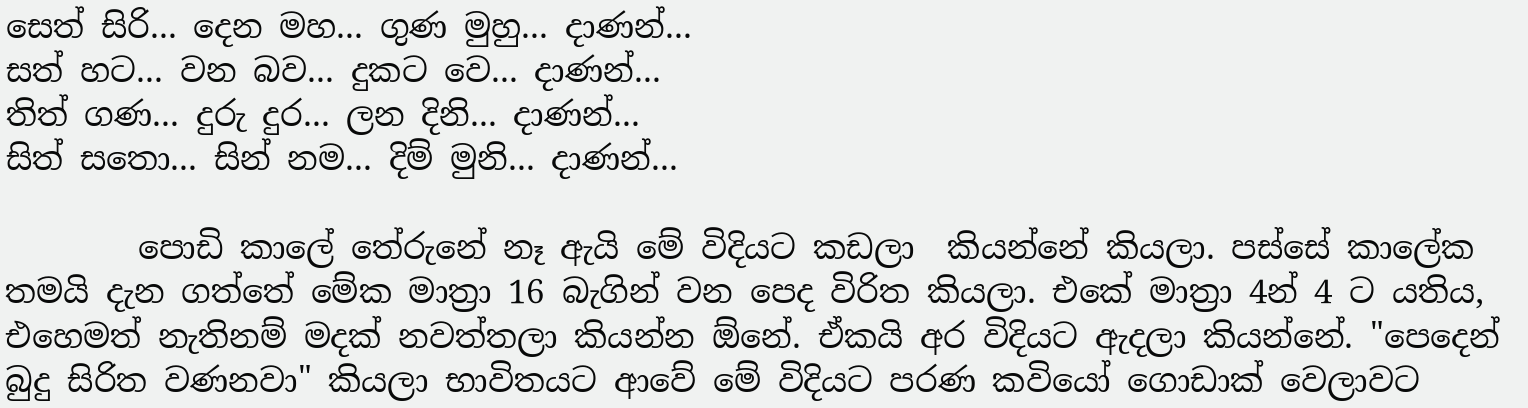සෙත් සිරි... දෙන මහ... ගුණ මුහු... දාණන්...
සත් හට... වන බව... දුකට වෙ... දාණන්...
තිත් ගණ... දුරු දුර... ලන දිනි... දාණන්...
සිත් සතො... සින් නම... දිම් මුනි... දාණන්...

        පොඩි කාලේ තේරුනේ නෑ ඇයි මේ විදියට කඩලා  කියන්නේ කියලා. පස්සේ කාලේක තමයි දැන ගත්තේ මේක මාත්‍රා 16 බැගින් වන පෙද විරිත කියලා. එකේ මාත්‍රා 4න් 4 ට යතිය, එහෙමත් නැතිනම් මදක් නවත්තලා කියන්න ඕනේ. ඒකයි අර විදියට ඇදලා කියන්නේ. "පෙදෙන් බුදු සිරිත වණනවා" කියලා භාවිතයට ආවේ මේ විදියට පරණ කවියෝ ගොඩාක් වෙලාවට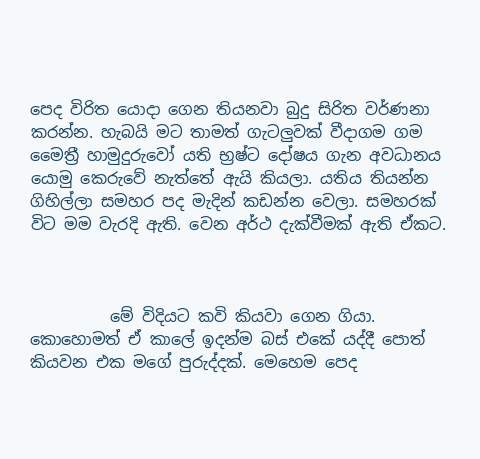පෙද විරිත යොදා ගෙන තියනවා බුදු සිරිත වර්ණනා කරන්න. හැබයි මට තාමත් ගැටලුවක් වීදාගම ගම මෛත්‍රී හාමුදුරුවෝ යති භ්‍රෂ්ට දෝෂය ගැන අවධානය යොමු කෙරුවේ නැත්තේ ඇයි කියලා. යතිය තියන්න ගිහිල්ලා සමහර පද මැදින් කඩන්න වෙලා. සමහරක් විට මම වැරදි ඇති. වෙන අර්ථ දැක්වීමක් ඇති ඒකට.



          මේ විදියට කවි කියවා ගෙන ගියා. කොහොමත් ඒ කාලේ ඉදන්ම බස් එකේ යද්දී පොත් කියවන එක මගේ පුරුද්දක්. මෙහෙම පෙද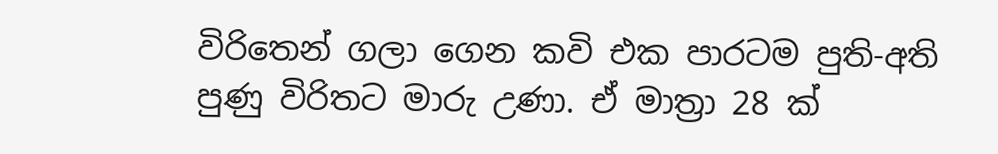විරිතෙන් ගලා ගෙන කවි එක පාරටම පුති-අති පුණු විරිතට මාරු උණා. ඒ මාත්‍රා 28 ක්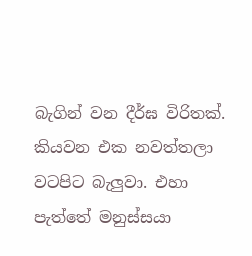බැගින් වන දීර්ඝ විරිතක්. කියවන එක නවත්තලා වටපිට බැලුවා. එහා පැත්තේ මනුස්සයා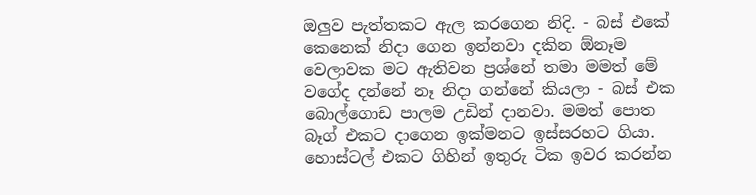ඔලුව පැත්තකට ඇල කරගෙන නිදි. - බස් එකේ කෙනෙක් නිදා ගෙන ඉන්නවා දකින ඕනෑම වෙලාවක මට ඇතිවන ප්‍රශ්නේ තමා මමත් මේ වගේද දන්නේ නෑ නිදා ගන්නේ කියලා - බස් එක බොල්ගොඩ පාලම උඩින් දානවා. මමත් පොත බෑග් එකට දාගෙන ඉක්මනට ඉස්සරහට ගියා. හොස්ටල් එකට ගිහින් ඉතුරු ටික ඉවර කරන්න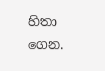හිතා ගෙන.